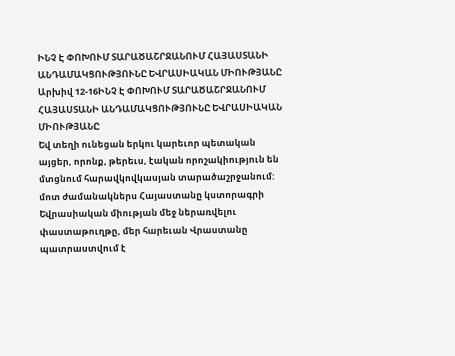ԻՆՉ Է ՓՈԽՈՒՄ ՏԱՐԱԾԱՇՐՋԱՆՈՒՄ ՀԱՅԱՍՏԱՆԻ ԱՆԴԱՄԱԿՑՈՒԹՅՈՒՆԸ ԵՎՐԱՍԻԱԿԱՆ ՄԻՈՒԹՅԱՆԸ
Արխիվ 12-16ԻՆՉ Է ՓՈԽՈՒՄ ՏԱՐԱԾԱՇՐՋԱՆՈՒՄ
ՀԱՅԱՍՏԱՆԻ ԱՆԴԱՄԱԿՑՈՒԹՅՈՒՆԸ ԵՎՐԱՍԻԱԿԱՆ ՄԻՈՒԹՅԱՆԸ
Եվ տեղի ունեցան երկու կարեւոր պետական այցեր, որոնք, թերեւս, էական որոշակիություն են մտցնում հարավկովկասյան տարածաշրջանում: մոտ ժամանակներս Հայաստանը կստորագրի Եվրասիական միության մեջ ներառվելու փաստաթուղթը, մեր հարեւան Վրաստանը պատրաստվում է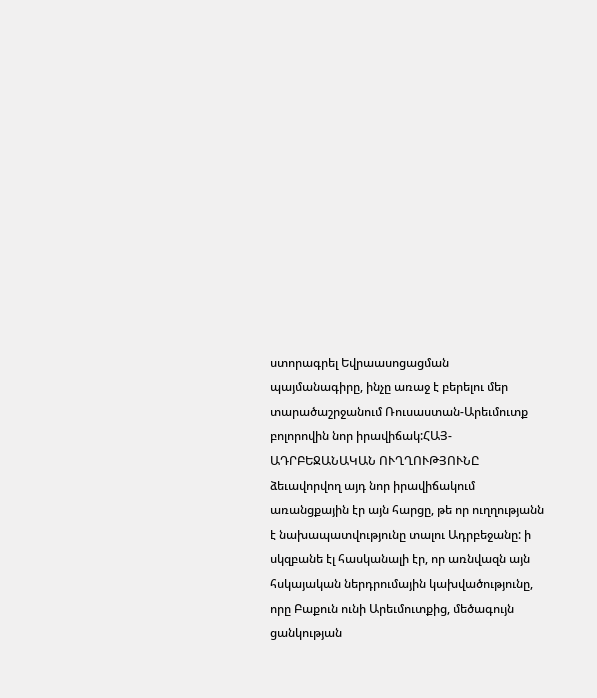ստորագրել Եվրաասոցացման պայմանագիրը, ինչը առաջ է բերելու մեր տարածաշրջանում Ռուսաստան-Արեւմուտք բոլորովին նոր իրավիճակ:ՀԱՅ-ԱԴՐԲԵՋԱՆԱԿԱՆ ՈՒՂՂՈՒԹՅՈՒՆԸ
ձեւավորվող այդ նոր իրավիճակում առանցքային էր այն հարցը, թե որ ուղղությանն է նախապատվությունը տալու Ադրբեջանը: ի սկզբանե էլ հասկանալի էր, որ առնվազն այն հսկայական ներդրումային կախվածությունը, որը Բաքուն ունի Արեւմուտքից, մեծագույն ցանկության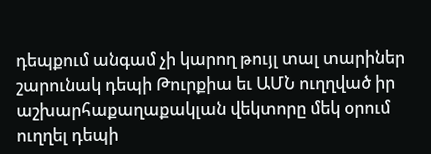դեպքում անգամ չի կարող թույլ տալ տարիներ շարունակ դեպի Թուրքիա եւ ԱՄՆ ուղղված իր աշխարհաքաղաքակլան վեկտորը մեկ օրում ուղղել դեպի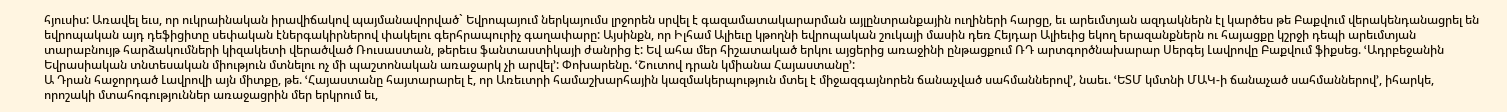հյուսիս: Առավել եւս, որ ուկրաինական իրավիճակով պայմանավորված` Եվրոպայում ներկայումս լրջորեն սրվել է գազամատակարարման այլընտրանքային ուղիների հարցը, եւ արեւմտյան ազդակներն էլ կարծես թե Բաքվում վերակենդանացրել են եվրոպական այդ դեֆիցիտը սեփական էներգակիրներով փակելու գերհրապուրիչ գաղափարը: Այսինքն, որ Իլհամ Ալիեւը կթողնի եվրոպական շուկայի մասին դեռ Հեյդար Ալիեւից եկող երազանքներն ու հայացքը կշրջի դեպի արեւմտյան տարաբնույթ հարձակումների կիզակետի վերածված Ռուսաստան, թերեւս ֆանտաստիկայի ժանրից է: Եվ ահա մեր հիշատակած երկու այցերից առաջինի ընթացքում ՌԴ արտգործնախարար Սերգեյ Լավրովը Բաքվում ֆիքսեց. ՙԱդրբեջանին Եվրասիական տնտեսական միություն մտնելու ոչ մի պաշտոնական առաջարկ չի արվել՚: Փոխարենը. ՙՇուտով դրան կմիանա Հայաստանը՚:
Ա Դրան հաջորդած Լավրովի այն միտքը, թե. ՙՀայաստանը հայտարարել է, որ Առեւտրի համաշխարհային կազմակերպություն մտել է միջազգայնորեն ճանաչված սահմաններով՚, նաեւ. ՙԵՏՄ կմտնի ՄԱԿ-ի ճանաչած սահմաններով՚, իհարկե, որոշակի մտահոգություններ առաջացրին մեր երկրում եւ,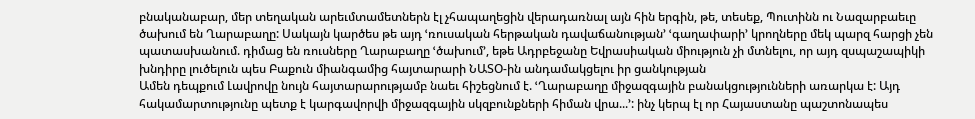բնականաբար, մեր տեղական արեւմտամետներն էլ չհապաղեցին վերադառնալ այն հին երգին, թե, տեսեք, Պուտինն ու Նազարբաեւը ծախում են Ղարաբաղը: Սակայն կարծես թե այդ ՙռուսական հերթական դավաճանության՚ ՙգաղափարի՚ կրողները մեկ պարզ հարցի չեն պատասխանում. դիմաց են ռուսները Ղարաբաղը ՙծախում՚, եթե Ադրբեջանը Եվրասիական միություն չի մտնելու, որ այդ զսպաշապիկի խնդիրը լուծելուն պես Բաքուն միանգամից հայտարարի ՆԱՏՕ-ին անդամակցելու իր ցանկության
Ամեն դեպքում Լավրովը նույն հայտարարությամբ նաեւ հիշեցնում է. ՙՂարաբաղը միջազգային բանակցությունների առարկա է: Այդ հակամարտությունը պետք է կարգավորվի միջազգային սկզբունքների հիման վրա...՚: ինչ կերպ էլ որ Հայաստանը պաշտոնապես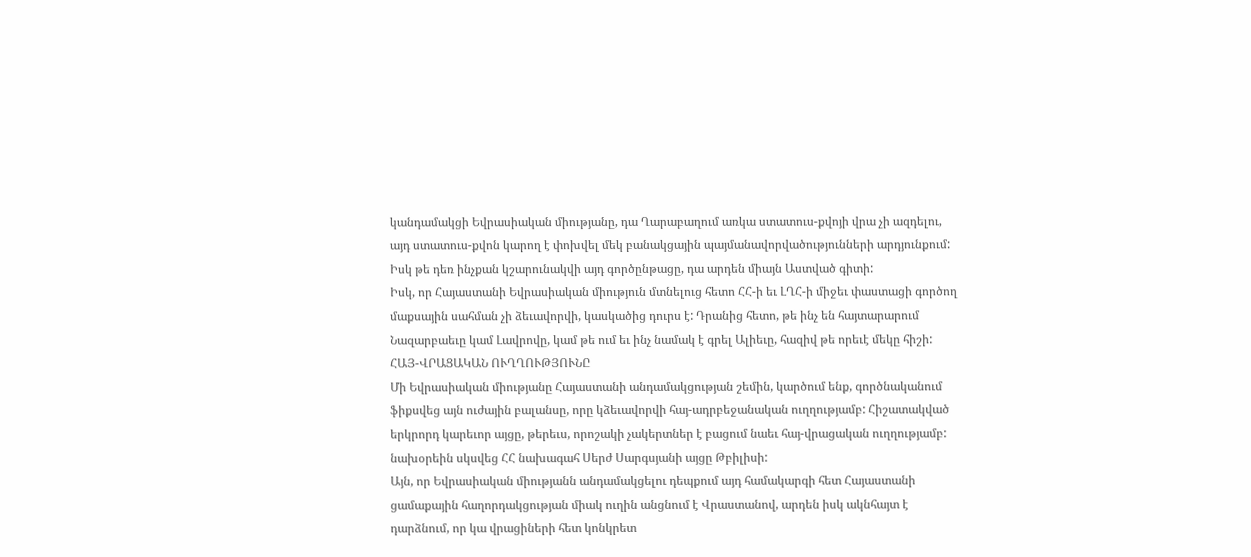կանդամակցի Եվրասիական միությանը, դա Ղարաբաղում առկա ստատուս-քվոյի վրա չի ազդելու, այդ ստատուս-քվոն կարող է փոխվել մեկ բանակցային պայմանավորվածությունների արդյունքում: Իսկ թե դեռ ինչքան կշարունակվի այդ գործընթացը, դա արդեն միայն Աստված գիտի:
Իսկ, որ Հայաստանի Եվրասիական միություն մտնելուց հետո ՀՀ-ի եւ ԼՂՀ-ի միջեւ փաստացի գործող մաքսային սահման չի ձեւավորվի, կասկածից դուրս է: Դրանից հետո, թե ինչ են հայտարարում Նազարբաեւը կամ Լավրովը, կամ թե ում եւ ինչ նամակ է գրել Ալիեւը, հազիվ թե որեւէ մեկը հիշի:
ՀԱՅ-ՎՐԱՑԱԿԱՆ ՈՒՂՂՈՒԹՅՈՒՆԸ
Մի Եվրասիական միությանը Հայաստանի անդամակցության շեմին, կարծում ենք, գործնականում ֆիքսվեց այն ուժային բալանսը, որը կձեւավորվի հայ-ադրբեջանական ուղղությամբ: Հիշատակված երկրորդ կարեւոր այցը, թերեւս, որոշակի չակերտներ է բացում նաեւ հայ-վրացական ուղղությամբ:
նախօրեին սկսվեց ՀՀ նախագահ Սերժ Սարգսյանի այցը Թբիլիսի:
Այն, որ Եվրասիական միությանն անդամակցելու դեպքում այդ համակարգի հետ Հայաստանի ցամաքային հաղորդակցության միակ ուղին անցնում է Վրաստանով, արդեն իսկ ակնհայտ է դարձնում, որ կա վրացիների հետ կոնկրետ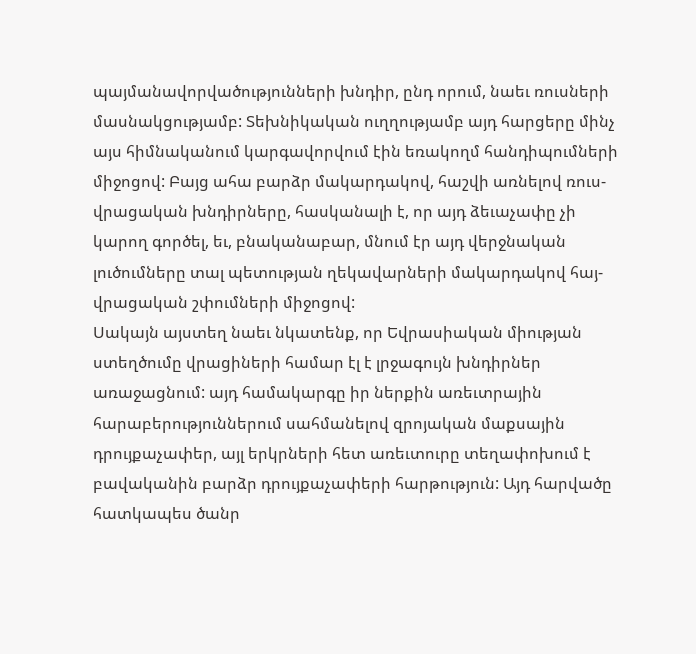պայմանավորվածությունների խնդիր, ընդ որում, նաեւ ռուսների մասնակցությամբ: Տեխնիկական ուղղությամբ այդ հարցերը մինչ այս հիմնականում կարգավորվում էին եռակողմ հանդիպումների միջոցով: Բայց ահա բարձր մակարդակով, հաշվի առնելով ռուս-վրացական խնդիրները, հասկանալի է, որ այդ ձեւաչափը չի կարող գործել, եւ, բնականաբար, մնում էր այդ վերջնական լուծումները տալ պետության ղեկավարների մակարդակով հայ-վրացական շփումների միջոցով:
Սակայն այստեղ նաեւ նկատենք, որ Եվրասիական միության ստեղծումը վրացիների համար էլ է լրջագույն խնդիրներ առաջացնում: այդ համակարգը իր ներքին առեւտրային հարաբերություններում սահմանելով զրոյական մաքսային դրույքաչափեր, այլ երկրների հետ առեւտուրը տեղափոխում է բավականին բարձր դրույքաչափերի հարթություն: Այդ հարվածը հատկապես ծանր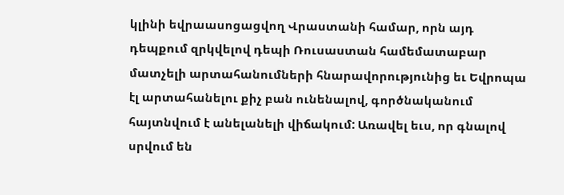կլինի եվրաասոցացվող Վրաստանի համար, որն այդ դեպքում զրկվելով դեպի Ռուսաստան համեմատաբար մատչելի արտահանումների հնարավորությունից եւ Եվրոպա էլ արտահանելու քիչ բան ունենալով, գործնականում հայտնվում է անելանելի վիճակում: Առավել եւս, որ գնալով սրվում են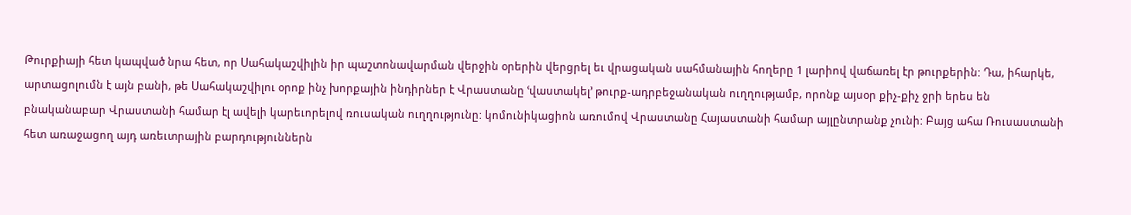Թուրքիայի հետ կապված նրա հետ, որ Սահակաշվիլին իր պաշտոնավարման վերջին օրերին վերցրել եւ վրացական սահմանային հողերը 1 լարիով վաճառել էր թուրքերին: Դա, իհարկե, արտացոլումն է այն բանի, թե Սահակաշվիլու օրոք ինչ խորքային ինդիրներ է Վրաստանը ՙվաստակել՚ թուրք-ադրբեջանական ուղղությամբ, որոնք այսօր քիչ-քիչ ջրի երես են բնականաբար Վրաստանի համար էլ ավելի կարեւորելով ռուսական ուղղությունը: կոմունիկացիոն առումով Վրաստանը Հայաստանի համար այլընտրանք չունի: Բայց ահա Ռուսաստանի հետ առաջացող այդ առեւտրային բարդություններն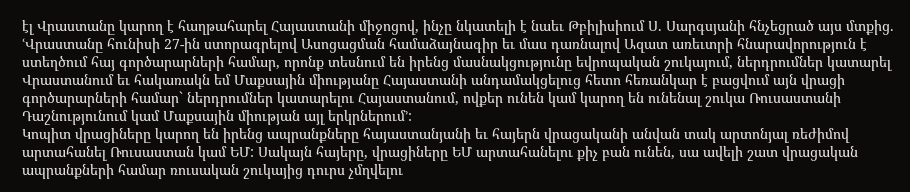էլ Վրաստանը կարող է հաղթահարել Հայաստանի միջոցով, ինչը նկատելի է նաեւ Թբիլիսիում Ս. Սարգսյանի հնչեցրած այս մտքից. ՙՎրաստանը հունիսի 27-ին ստորագրելով Ասոցացման համաձայնագիր եւ մաս դառնալով Ազատ առեւտրի հնարավորություն է ստեղծում հայ գործարարների համար, որոնք տեսնում են իրենց մասնակցությունը եվրոպական շուկայում, ներդրումներ կատարել Վրաստանում եւ հակառակն եմ Մաքսային միությանը Հայաստանի անդամակցելուց հետո հեռանկար է բացվում այն վրացի գործարարների համար` ներդրումներ կատարելու Հայաստանում, ովքեր ունեն կամ կարող են ունենալ շուկա Ռուսաստանի Դաշնությունում կամ Մաքսային միության այլ երկրներում՚:
Կոպիտ վրացիները կարող են իրենց ապրանքները հայաստանյանի եւ հայերն վրացականի անվան տակ արտոնյալ ռեժիմով արտահանել Ռուսաստան կամ ԵՄ: Սակայն հայերը, վրացիները ԵՄ արտահանելու քիչ բան ունեն, սա ավելի շատ վրացական ապրանքների համար ռուսական շուկայից դուրս չմղվելու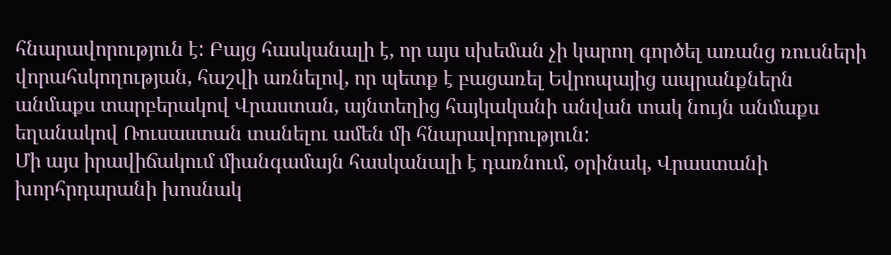հնարավորություն է: Բայց հասկանալի է, որ այս սխեման չի կարող գործել առանց ռուսների վորահսկողության, հաշվի առնելով, որ պետք է բացառել Եվրոպայից ապրանքներն անմաքս տարբերակով Վրաստան, այնտեղից հայկականի անվան տակ նույն անմաքս եղանակով Ռուսաստան տանելու ամեն մի հնարավորություն:
Մի այս իրավիճակում միանգամայն հասկանալի է դառնում, օրինակ, Վրաստանի խորհրդարանի խոսնակ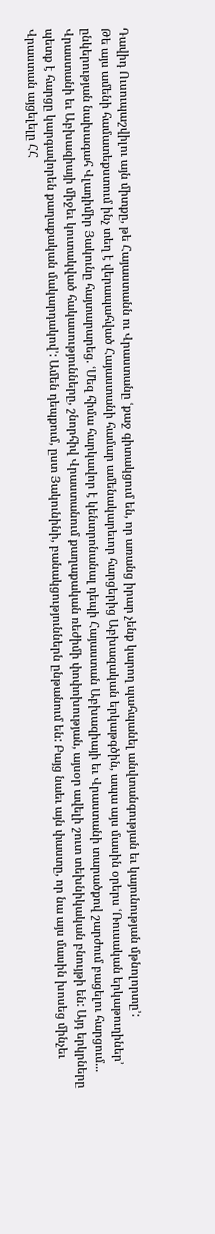Դավիդ Ուսուպաշվիլու այն միտքը, թե Հայաստանն ու Վրաստանը ՙքաջ գիտակցում են, որ առանց իրար չենք կարող պահպանել անվտանգության եւ կայունության մթնոլորտը՚:
Թե այս ամենի համատեքստում ինչ տեղ է վերապահված Հայաստանի համար ամենակարեւոր հարցերից Աբխազական երկաթգծին, ապա այս մասին օրերս ՙՌուսական երկաթուղիներ՚ ընկերության նախագահ Վլադիմիր Յակունը հայտարարեց. ՙՄեզ հիմա հարկավոր է կենտրոնանալ դեպի Հայաստան Աբխազիայի եւ Վրաստանի տարածքով շարժում բացելու հարցում... Վրաստանի եւ Աբխազիայի միջեւ կուտակված հակասությունները, շնորհիվ Վրաստանում քաղաքական ռեժիմի փոփոխության, այսօր ավելի շուտ տեխնիկական բնույթի են: Այդ երկրները պետք է հարցը կարգավորեն քաղաքական մակարդակով՚: Ամեն դեպքում, ըստ Յակունինի, բանակցություններն ընթանում են: Բայց նաեւ այն փաստը, որ նա այս մասին խոսեց մինչեւ Վրաստան այցելելը ՀՀ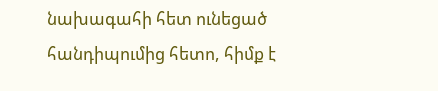նախագահի հետ ունեցած հանդիպումից հետո, հիմք է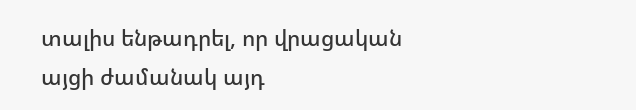տալիս ենթադրել, որ վրացական այցի ժամանակ այդ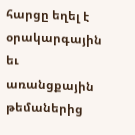հարցը եղել է օրակարգային եւ առանցքային թեմաներից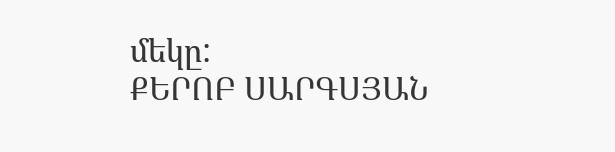մեկը:
ՔԵՐՈԲ ՍԱՐԳՍՅԱՆ